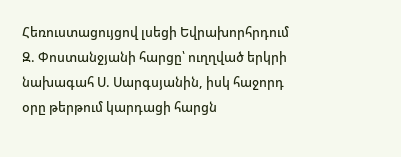Հեռուստացույցով լսեցի Եվրախորհրդում Զ. Փոստանջյանի հարցը՝ ուղղված երկրի նախագահ Ս. Սարգսյանին, իսկ հաջորդ օրը թերթում կարդացի հարցն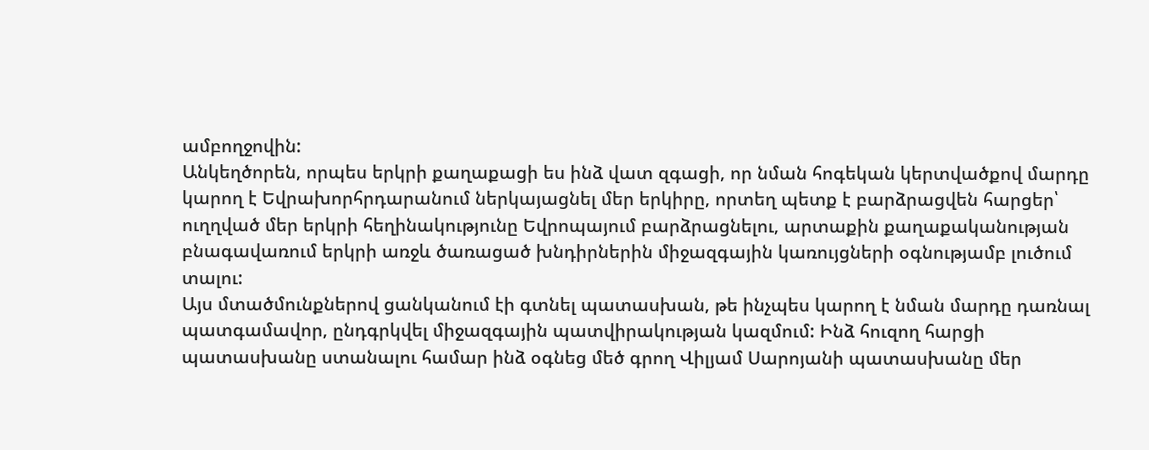ամբողջովին:
Անկեղծորեն, որպես երկրի քաղաքացի ես ինձ վատ զգացի, որ նման հոգեկան կերտվածքով մարդը կարող է Եվրախորհրդարանում ներկայացնել մեր երկիրը, որտեղ պետք է բարձրացվեն հարցեր՝ ուղղված մեր երկրի հեղինակությունը Եվրոպայում բարձրացնելու, արտաքին քաղաքականության բնագավառում երկրի առջև ծառացած խնդիրներին միջազգային կառույցների օգնությամբ լուծում տալու:
Այս մտածմունքներով ցանկանում էի գտնել պատասխան, թե ինչպես կարող է նման մարդը դառնալ պատգամավոր, ընդգրկվել միջազգային պատվիրակության կազմում: Ինձ հուզող հարցի պատասխանը ստանալու համար ինձ օգնեց մեծ գրող Վիլյամ Սարոյանի պատասխանը մեր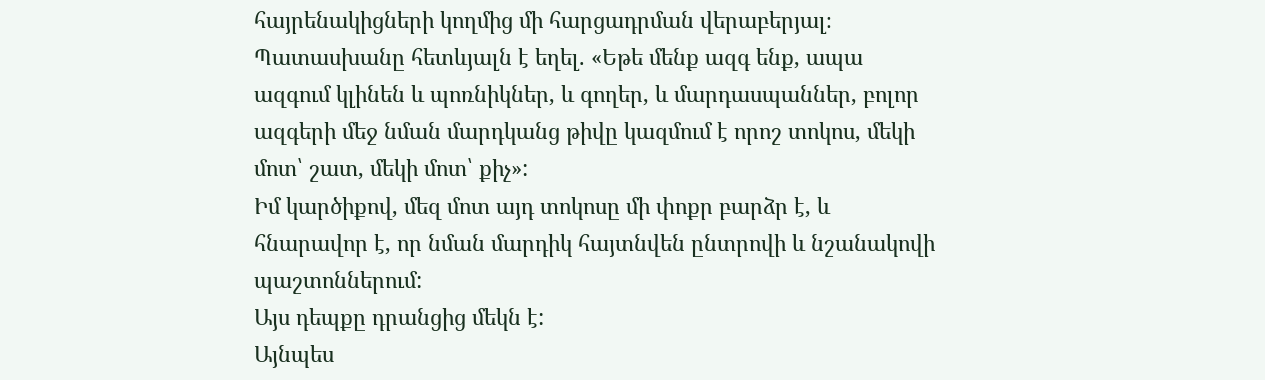հայրենակիցների կողմից մի հարցադրման վերաբերյալ։ Պատասխանը հետևյալն է եղել. «Եթե մենք ազգ ենք, ապա ազգում կլինեն և պոռնիկներ, և գողեր, և մարդասպաններ, բոլոր ազգերի մեջ նման մարդկանց թիվը կազմում է որոշ տոկոս, մեկի մոտ՝ շատ, մեկի մոտ՝ քիչ»:
Իմ կարծիքով, մեզ մոտ այդ տոկոսը մի փոքր բարձր է, և հնարավոր է, որ նման մարդիկ հայտնվեն ընտրովի և նշանակովի պաշտոններում:
Այս դեպքը դրանցից մեկն է:
Այնպես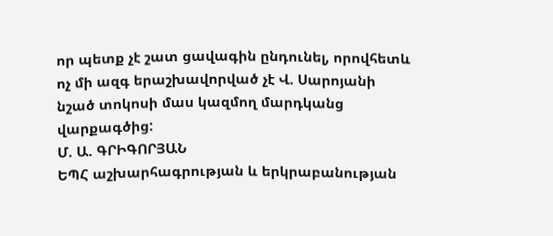որ պետք չէ շատ ցավագին ընդունել, որովհետև ոչ մի ազգ երաշխավորված չէ Վ. Սարոյանի նշած տոկոսի մաս կազմող մարդկանց վարքագծից:
Մ. Ա. ԳՐԻԳՈՐՅԱՆ
ԵՊՀ աշխարհագրության և երկրաբանության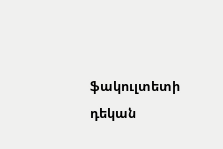ֆակուլտետի դեկան